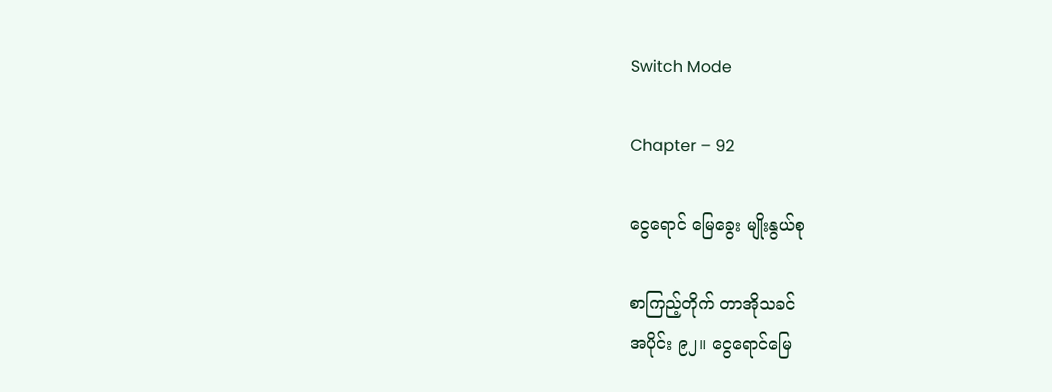Switch Mode

Chapter – 92

ငွေရောင် မြေခွေး မျိုးနွယ်စု

စာကြည့်တိုက် တာအိုသခင်
အပိုင်း ၉၂။ ငွေရောင်မြေ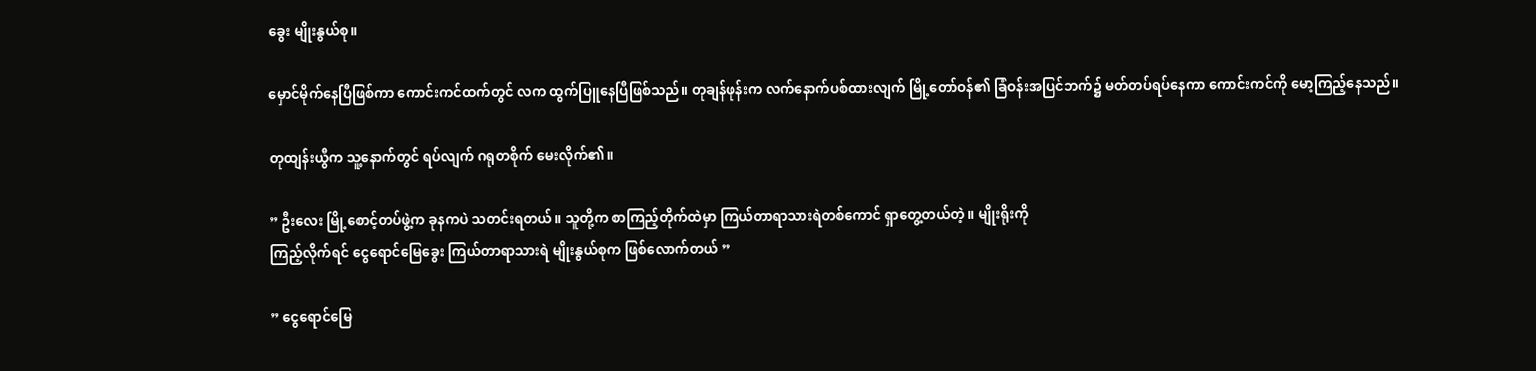ခွေး မျိုးနွယ်စု။

မှောင်မိုက်နေပြီဖြစ်ကာ ကောင်းကင်ထက်တွင် လက ထွက်ပြူနေပြီဖြစ်သည်။ တုချန်ဖုန်းက လက်နောက်ပစ်ထားလျက် မြို့တော်ဝန်၏ ခြံဝန်းအပြင်ဘက်၌ မတ်တပ်ရပ်နေကာ ကောင်းကင်ကို မော့ကြည့်နေသည်။

တုထျန်းယွီက သူ့နောက်တွင် ရပ်လျက် ဂရုတစိုက် မေးလိုက်၏။

” ဦးလေး မြို့စောင့်တပ်ဖွဲ့က ခုနကပဲ သတင်းရတယ်။ သူတို့က စာကြည့်တိုက်ထဲမှာ ကြယ်တာရာသားရဲတစ်ကောင် ရှာတွေ့တယ်တဲ့။ မျိုးရိုးကို
ကြည့်လိုက်ရင် ငွေရောင်မြေခွေး ကြယ်တာရာသားရဲ မျိုးနွယ်စုက ဖြစ်လောက်တယ် ”

” ငွေရောင်မြေ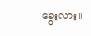ခွေးလား။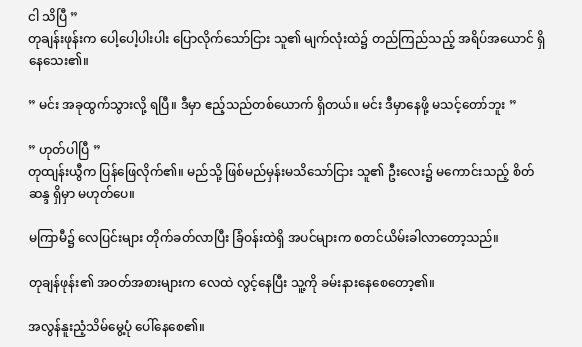ငါ သိပြီ ”
တုချန်းဖုန်းက ပေါ့ပေါ့ပါးပါး ပြောလိုက်သော်ငြား သူ၏ မျက်လုံးထဲ၌ တည်ကြည်သည့် အရိပ်အယောင် ရှိနေသေး၏။

” မင်း အခုထွက်သွားလို့ ရပြီ။ ဒီမှာ ဧည့်သည်တစ်ယောက် ရှိတယ်။ မင်း ဒီမှာနေဖို့ မသင့်တော်ဘူး ”

” ဟုတ်ပါပြီ ”
တုထျန်းယွီက ပြန်ဖြေလိုက်၏။ မည်သို့ ဖြစ်မည်မှန်းမသိသော်ငြား သူ၏ ဦးလေး၌ မကောင်းသည့် စိတ်ဆန္ဒ ရှိမှာ မဟုတ်ပေ။

မကြာမီ၌ လေပြင်းများ တိုက်ခတ်လာပြီး ခြံဝန်းထဲရှိ အပင်များက စတင်ယိမ်းခါလာတော့သည်။

တုချန်ဖုန်း၏ အဝတ်အစားများက လေထဲ လွင့်နေပြီး သူ့ကို ခမ်းနားနေစေတော့၏။

အလွန်နူးညံ့သိမ်မွေ့ပုံ ပေါ်နေစေ၏။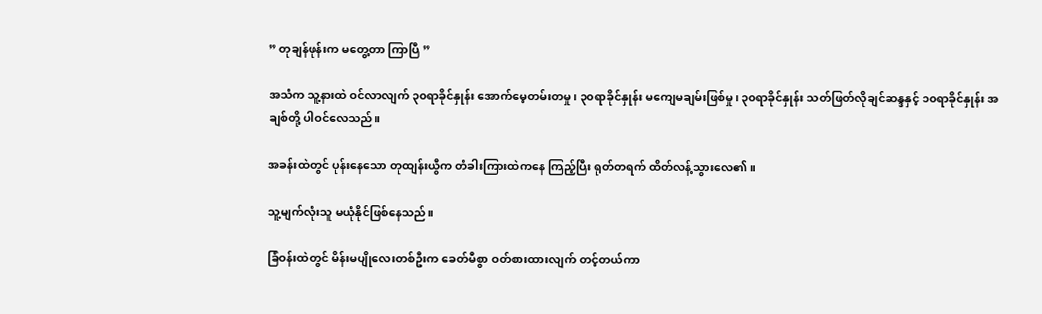” တုချန်ဖုန်းက မတွေ့တာ ကြာပြီ ”

အသံက သူ့နားထဲ ဝင်လာလျက် ၃၀ရာခိုင်နှုန်း အောက်မေ့တမ်းတမှု၊ ၃၀ရာခိုင်နှုန်း မကျေမချမ်းဖြစ်မှု၊ ၃၀ရာခိုင်နှုန်း သတ်ဖြတ်လိုချင်ဆန္ဒနှင့် ၁၀ရာခိုင်နှုန်း အချစ်တို့ ပါဝင်လေသည်။

အခန်းထဲတွင် ပုန်းနေသော တုထျန်းယွီက တံခါးကြားထဲကနေ ကြည့်ပြီး ရုတ်တရက် ထိတ်လန့်သွားလေ၏။

သူ့မျက်လုံးသူ မယုံနိုင်ဖြစ်နေသည်။

ခြံဝန်းထဲတွင် မိန်းမပျိုလေးတစ်ဦးက ခေတ်မီစွာ ဝတ်စားထားလျက် တင့်တယ်ကာ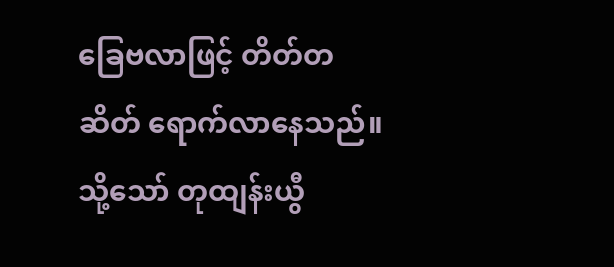ခြေဗလာဖြင့် တိတ်တဆိတ် ရောက်လာနေသည်။ သို့သော် တုထျန်းယွီ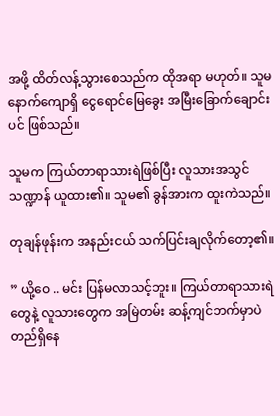အဖို့ ထိတ်လန့်သွားစေသည်က ထိုအရာ မဟုတ်။ သူမနောက်ကျောရှိ ငွေရောင်မြေခွေး အမြီးခြောက်ချောင်းပင် ဖြစ်သည်။

သူမက ကြယ်တာရာသားရဲဖြစ်ပြီး လူသားအသွင်သဏ္ဍာန် ယူထား၏။ သူမ၏ ခွန်အားက ထူးကဲသည်။

တုချန်ဖုန်းက အနည်းငယ် သက်ပြင်းချလိုက်တော့၏။

” ယို့ဝေ .. မင်း ပြန်မလာသင့်ဘူး။ ကြယ်တာရာသားရဲတွေနဲ့ လူသားတွေက အမြဲတမ်း ဆန့်ကျင်ဘက်မှာပဲ တည်ရှိနေ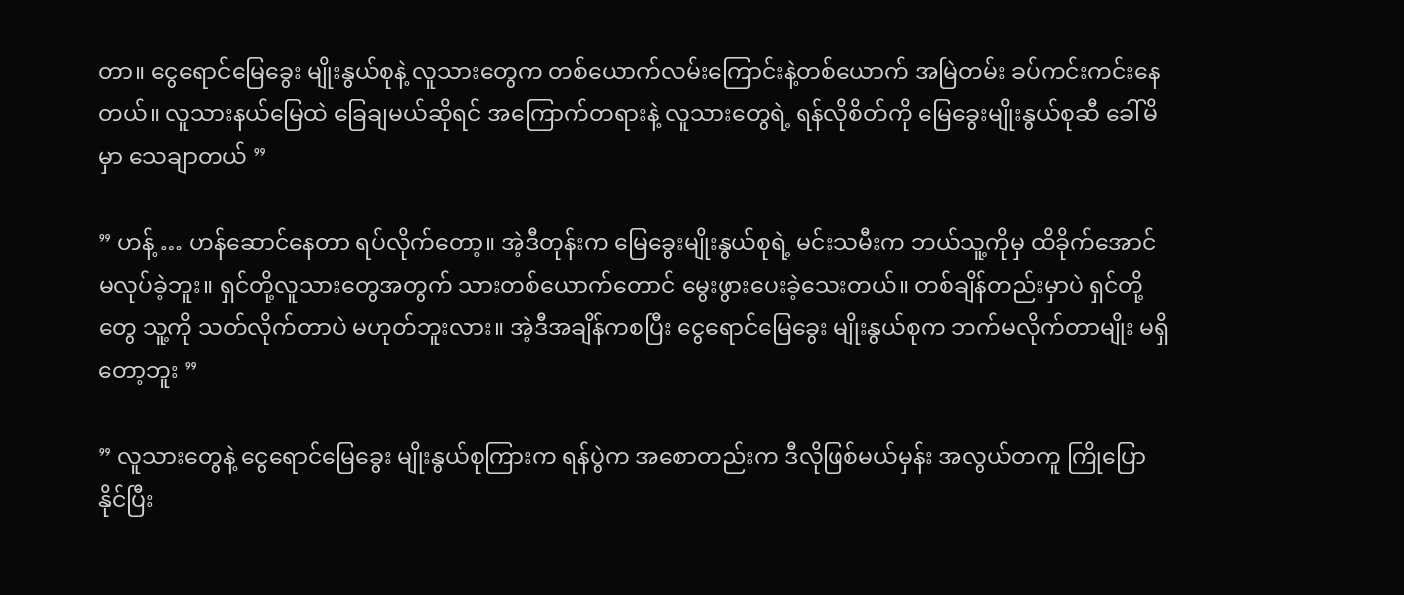တာ။ ငွေရောင်မြေခွေး မျိုးနွယ်စုနဲ့ လူသားတွေက တစ်ယောက်လမ်းကြောင်းနဲ့တစ်ယောက် အမြဲတမ်း ခပ်ကင်းကင်းနေတယ်။ လူသားနယ်မြေထဲ ခြေချမယ်ဆိုရင် အကြောက်တရားနဲ့ လူသားတွေရဲ့ ရန်လိုစိတ်ကို မြေခွေးမျိုးနွယ်စုဆီ ခေါ်မိမှာ သေချာတယ် ”

” ဟန့် … ဟန်ဆောင်နေတာ ရပ်လိုက်တော့။ အဲ့ဒီတုန်းက မြေခွေးမျိုးနွယ်စုရဲ့ မင်းသမီးက ဘယ်သူ့ကိုမှ ထိခိုက်အောင် မလုပ်ခဲ့ဘူး။ ရှင်တို့လူသားတွေအတွက် သားတစ်ယောက်တောင် မွေးဖွားပေးခဲ့သေးတယ်။ တစ်ချိန်တည်းမှာပဲ ရှင်တို့တွေ သူ့ကို သတ်လိုက်တာပဲ မဟုတ်ဘူးလား။ အဲ့ဒီအချိန်ကစပြီး ငွေရောင်မြေခွေး မျိုးနွယ်စုက ဘက်မလိုက်တာမျိုး မရှိတော့ဘူး ”

” လူသားတွေနဲ့ ငွေရောင်မြေခွေး မျိုးနွယ်စုကြားက ရန်ပွဲက အစောတည်းက ဒီလိုဖြစ်မယ်မှန်း အလွယ်တကူ ကြိုပြောနိုင်ပြီး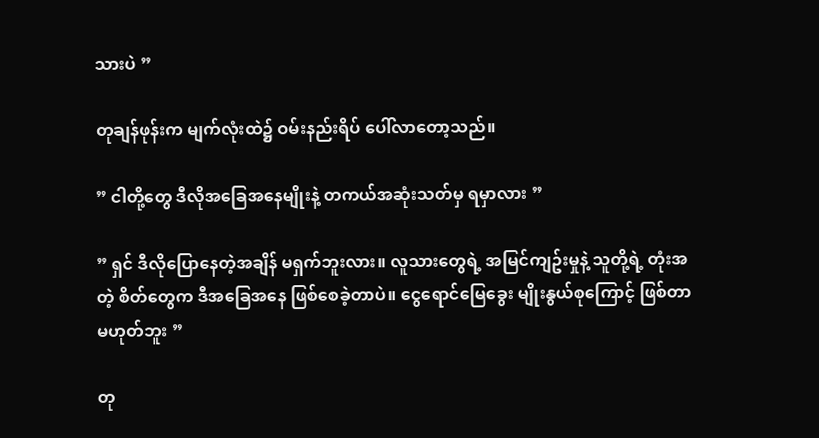သားပဲ ”

တုချန်ဖုန်းက မျက်လုံးထဲ၌ ဝမ်းနည်းရိပ် ပေါ်လာတော့သည်။

” ငါတို့တွေ ဒီလိုအခြေအနေမျိုးနဲ့ တကယ်အဆုံးသတ်မှ ရမှာလား ”

” ရှင် ဒီလိုပြောနေတဲ့အချိန် မရှက်ဘူးလား။ လူသားတွေရဲ့ အမြင်ကျဥ်းမှုနဲ့ သူတို့ရဲ့ တုံးအတဲ့ စိတ်တွေက ဒီအခြေအနေ ဖြစ်စေခဲ့တာပဲ။ ငွေရောင်မြေခွေး မျိုးနွယ်စုကြောင့် ဖြစ်တာ မဟုတ်ဘူး ”

တု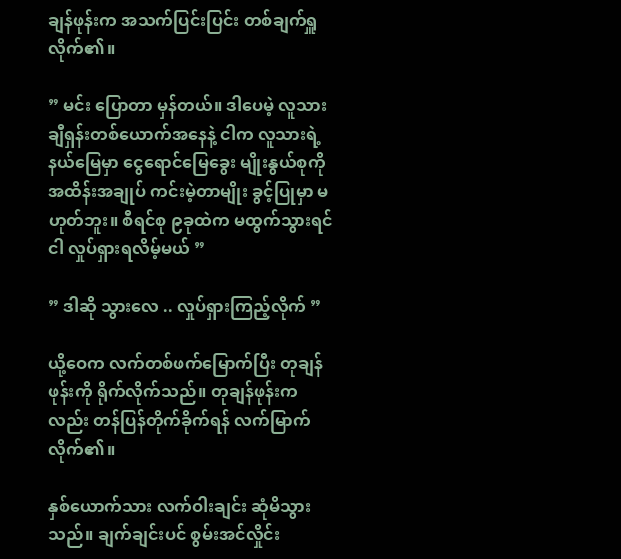ချန်ဖုန်းက အသက်ပြင်းပြင်း တစ်ချက်ရှူလိုက်၏။

” မင်း ပြောတာ မှန်တယ်။ ဒါပေမဲ့ လူသားချီရှန်းတစ်ယောက်အနေနဲ့ ငါက လူသားရဲ့ နယ်မြေမှာ ငွေရောင်မြေခွေး မျိုးနွယ်စုကို အထိန်းအချုပ် ကင်းမဲ့တာမျိုး ခွင့်ပြုမှာ မဟုတ်ဘူး။ စီရင်စု ၉ခုထဲက မထွက်သွားရင် ငါ လှုပ်ရှားရလိမ့်မယ် ”

” ဒါဆို သွားလေ .. လှုပ်ရှားကြည့်လိုက် ”

ယို့ဝေက လက်တစ်ဖက်မြောက်ပြီး တုချန်ဖုန်းကို ရိုက်လိုက်သည်။ တုချန်ဖုန်းကလည်း တန်ပြန်တိုက်ခိုက်ရန် လက်မြာက်လိုက်၏။

နှစ်ယောက်သား လက်ဝါးချင်း ဆုံမိသွားသည်။ ချက်ချင်းပင် စွမ်းအင်လှိုင်း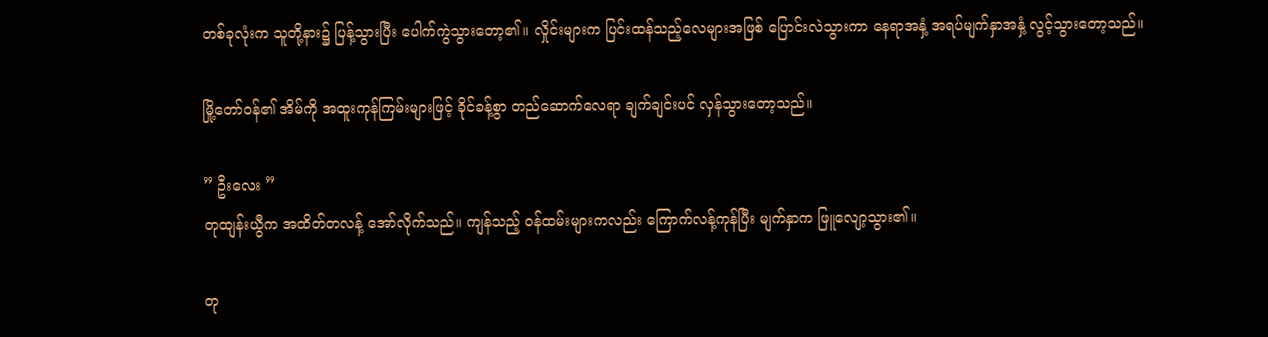တစ်ခုလုံးက သူတို့နား၌ ပြန့်သွားပြီး ပေါက်ကွဲသွားတော့၏။ လှိုင်းများက ပြင်းထန်သည့်လေများအဖြစ် ပြောင်းလဲသွားကာ နေရာအနှံ့ အရပ်မျက်နှာအနှံ့ လွင့်သွားတော့သည်။

မြို့တော်ဝန်၏ အိမ်ကို အထူးကုန်ကြမ်းများဖြင့် ခိုင်ခန့်စွာ တည်ဆောက်လေရာ ချက်ချင်းပင် လှန်သွားတော့သည်။

” ဦးလေး ”
တုထျန်းယွီက အထိတ်တလန့် အော်လိုက်သည်။ ကျန်သည့် ဝန်ထမ်းများကလည်း ကြောက်လန့်ကုန်ပြီး မျက်နှာက ဖြူလျော့သွား၏။

တု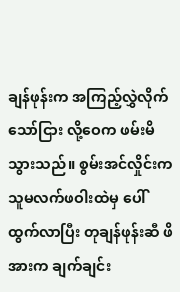ချန်ဖုန်းက အကြည့်လွှဲလိုက်သော်ငြား လို့ဝေက ဖမ်းမိသွားသည်။ စွမ်းအင်လှိုင်းက သူမလက်ဖဝါးထဲမှ ပေါ်ထွက်လာပြီး တုချန်ဖုန်းဆီ ဖိအားက ချက်ချင်း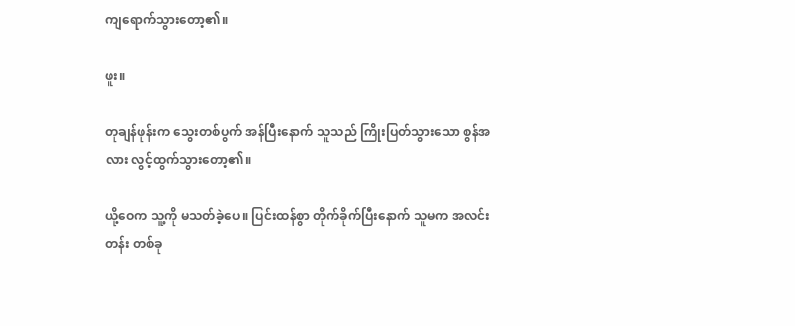ကျရောက်သွားတော့၏။

ဖူး။

တုချန်ဖုန်းက သွေးတစ်ပွက် အန်ပြီးနောက် သူသည် ကြိုးပြတ်သွားသော စွန်အလား လွင့်ထွက်သွားတော့၏။

ယို့ဝေက သူ့ကို မသတ်ခဲ့ပေ။ ပြင်းထန်စွာ တိုက်ခိုက်ပြီးနောက် သူမက အလင်းတန်း တစ်ခု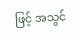ဖြင့် အသွင်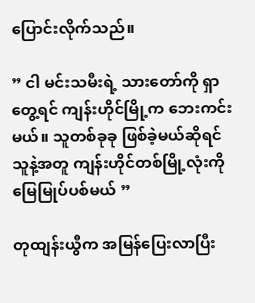ပြောင်းလိုက်သည်။

” ငါ မင်းသမီးရဲ့ သားတော်ကို ရှာတွေ့ရင် ကျန်းဟိုင်မြို့က ဘေးကင်းမယ်။ သူတစ်ခုခု ဖြစ်ခဲ့မယ်ဆိုရင် သူနဲ့အတူ ကျန်းဟိုင်တစ်မြို့လုံးကို မြေမြုပ်ပစ်မယ် ”

တုထျန်းယွီက အမြန်ပြေးလာပြီး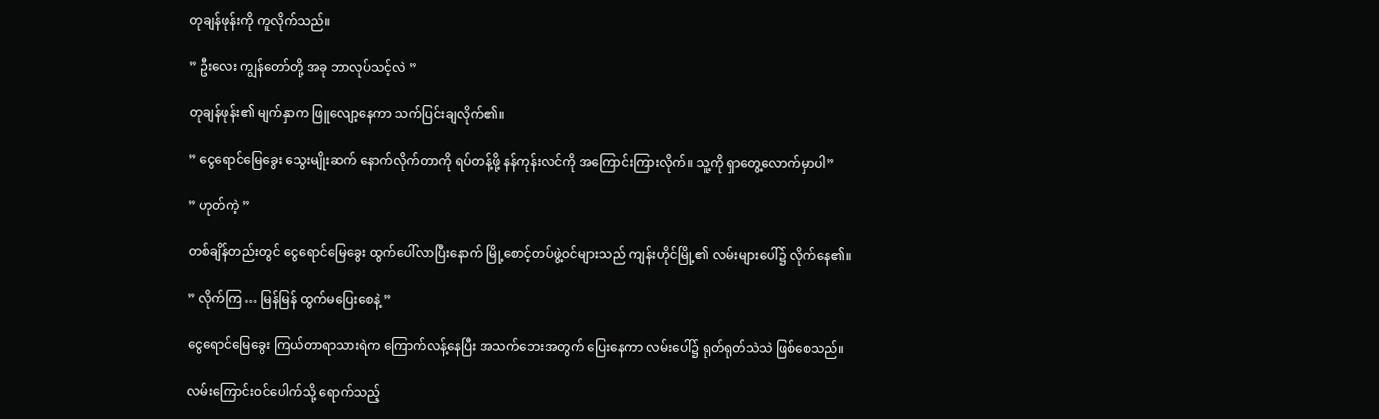တုချန်ဖုန်းကို ကူလိုက်သည်။

” ဦးလေး ကျွန်တော်တို့ အခု ဘာလုပ်သင့်လဲ ”

တုချန်ဖုန်း၏ မျက်နှာက ဖြူလျော့နေကာ သက်ပြင်းချလိုက်၏။

” ငွေရောင်မြေခွေး သွေးမျိုးဆက် နောက်လိုက်တာကို ရပ်တန့်ဖို့ နန်ကုန်းလင်ကို အကြောင်းကြားလိုက်။ သူ့ကို ရှာတွေ့လောက်မှာပါ”

” ဟုတ်ကဲ့ ”

တစ်ချိန်တည်းတွင် ငွေရောင်မြေခွေး ထွက်ပေါ်လာပြီးနောက် မြို့စောင့်တပ်ဖွဲ့ဝင်များသည် ကျန်းဟိုင်မြို့၏ လမ်းများပေါ်၌ လိုက်နေ၏။

” လိုက်ကြ … မြန်မြန် ထွက်မပြေးစေနဲ့ ”

ငွေရောင်မြေခွေး ကြယ်တာရာသားရဲက ကြောက်လန့်နေပြီး အသက်ဘေးအတွက် ပြေးနေကာ လမ်းပေါ်၌ ရုတ်ရုတ်သဲသဲ ဖြစ်စေသည်။

လမ်းကြောင်းဝင်ပေါက်သို့ ရောက်သည့်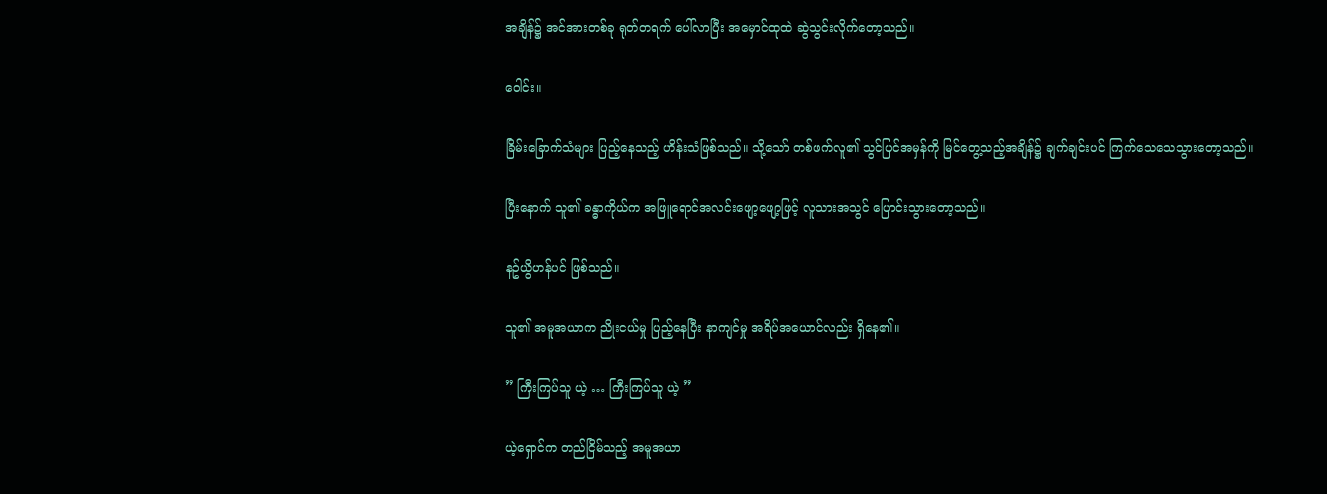အချိန်၌ အင်အားတစ်ခု ရုတ်တရက် ပေါ်လာပြီး အမှောင်ထုထဲ ဆွဲသွင်းလိုက်တော့သည်။

ဝေါင်း။

ခြိမ်းခြောက်သံများ ပြည့်နေသည့် ဟိန်းသံဖြစ်သည်။ သို့သော် တစ်ဖက်လူ၏ သွင်ပြင်အမှန်ကို မြင်တွေ့သည့်အချိန်၌ ချက်ချင်းပင် ကြက်သေသေသွားတော့သည်။

ပြီးနောက် သူ၏ ခန္ဓာကိုယ်က အဖြူရောင်အလင်းဖျော့ဖျော့ဖြင့် လူသားအသွင် ပြောင်းသွားတော့သည်။

နဥ်ယွိဟန်ပင် ဖြစ်သည်။

သူ၏ အမူအယာက ညိုးငယ်မှု ပြည့်နေပြီး နာကျင်မှု အရိပ်အယောင်လည်း ရှိနေ၏။

” ကြီးကြပ်သူ ယဲ့ … ကြီးကြပ်သူ ယဲ့ ”

ယဲ့ရှောင်က တည်ငြိမ်သည့် အမူအယာ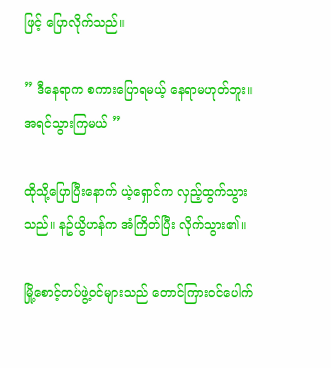ဖြင့် ပြောလိုက်သည်။

” ဒီနေရာက စကားပြောရမယ့် နေရာမဟုတ်ဘူး။ အရင်သွားကြမယ် ”

ထိုသို့ပြောပြီးနောက် ယဲ့ရှောင်က လှည့်ထွက်သွားသည်။ နဥ်ယွိဟန်က အံကြိတ်ပြီး လိုက်သွား၏။

မြို့စောင့်တပ်ဖွဲ့ဝင်များသည် တောင်ကြားဝင်ပေါက်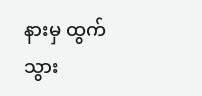နားမှ ထွက်သွား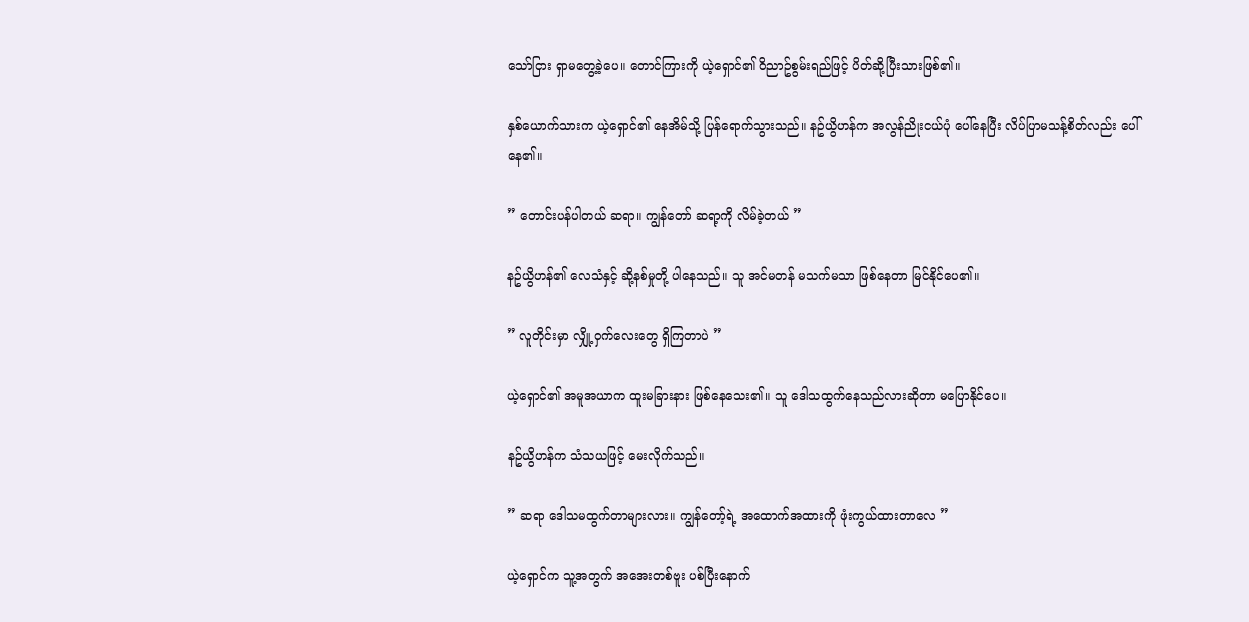သော်ငြား ရှာမတွေ့ခဲ့ပေ။ တောင်ကြားကို ယဲ့ရှောင်၏ ဝိညာဥ်စွမ်းရည်ဖြင့် ပိတ်ဆို့ပြီးသားဖြစ်၏။

နှစ်ယောက်သားက ယဲ့ရှောင်၏ နေအိမ်သို့ ပြန်ရောက်သွားသည်။ နဥ်ယွိဟန်က အလွန်ညိုးငယ်ပုံ ပေါ်နေပြီး လိပ်ပြာမသန့်စိတ်လည်း ပေါ်နေ၏။

” တောင်းပန်ပါတယ် ဆရာ။ ကျွန်တော် ဆရာ့ကို လိမ်ခဲ့တယ် ”

နဥ်ယွိဟန်၏ လေသံနှင့် ဆို့နစ်မှုတို့ ပါနေသည်။ သူ အင်မတန် မသက်မသာ ဖြစ်နေတာ မြင်နိုင်ပေ၏။

” လူတိုင်းမှာ လျှို့ဝှက်လေးတွေ ရှိကြတာပဲ ”

ယဲ့ရှောင်၏ အမူအယာက ထူးမခြားနား ဖြစ်နေသေး၏။ သူ ဒေါသထွက်နေသည်လားဆိုတာ မပြောနိုင်ပေ။

နဥ်ယွိဟန်က သံသယဖြင့် မေးလိုက်သည်။

” ဆရာ ဒေါသမထွက်တာများလား။ ကျွန်တော့်ရဲ့ အထောက်အထားကို ဖုံးကွယ်ထားတာလေ ”

ယဲ့ရှောင်က သူ့အတွက် အအေးတစ်ဗူး ပစ်ပြီးနောက်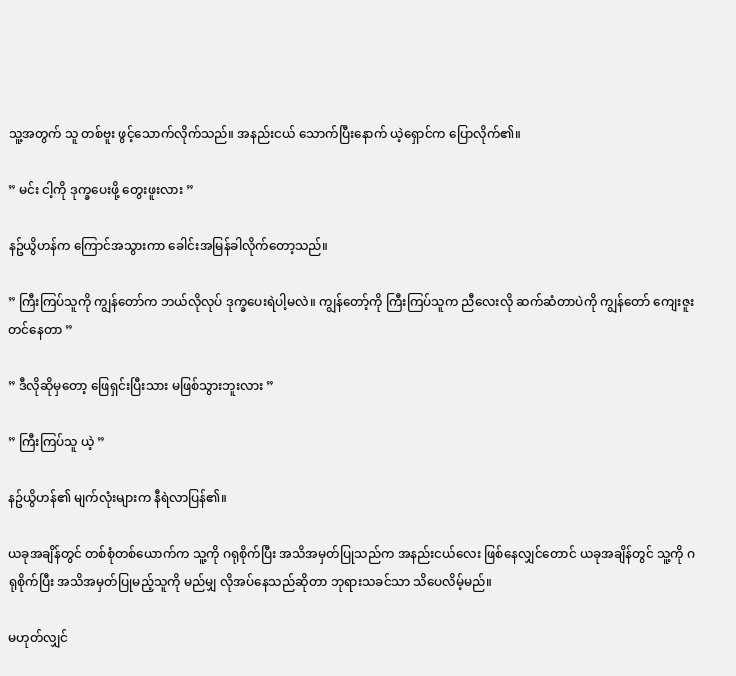သူ့အတွက် သူ တစ်ဗူး ဖွင့်သောက်လိုက်သည်။ အနည်းငယ် သောက်ပြီးနောက် ယဲ့ရှောင်က ပြောလိုက်၏။

” မင်း ငါ့ကို ဒုက္ခပေးဖို့ တွေးဖူးလား ”

နဥ်ယွိဟန်က ကြောင်အသွားကာ ခေါင်းအမြန်ခါလိုက်တော့သည်။

” ကြီးကြပ်သူကို ကျွန်တော်က ဘယ်လိုလုပ် ဒုက္ခပေးရဲပါ့မလဲ။ ကျွန်တော့်ကို ကြီးကြပ်သူက ညီလေးလို ဆက်ဆံတာပဲကို ကျွန်တော် ကျေးဇူးတင်နေတာ ”

” ဒီလိုဆိုမှတော့ ဖြေရှင်းပြီးသား မဖြစ်သွားဘူးလား ”

” ကြီးကြပ်သူ ယဲ့ ”

နဥ်ယွိဟန်၏ မျက်လုံးများက နီရဲလာပြန်၏။

ယခုအချိန်တွင် တစ်စုံတစ်ယောက်က သူ့ကို ဂရုစိုက်ပြီး အသိအမှတ်ပြုသည်က အနည်းငယ်လေး ဖြစ်နေလျှင်တောင် ယခုအချိန်တွင် သူ့ကို ဂရုစိုက်ပြီး အသိအမှတ်ပြုမည့်သူကို မည်မျှ လိုအပ်နေသည်ဆိုတာ ဘုရားသခင်သာ သိပေလိမ့်မည်။

မဟုတ်လျှင်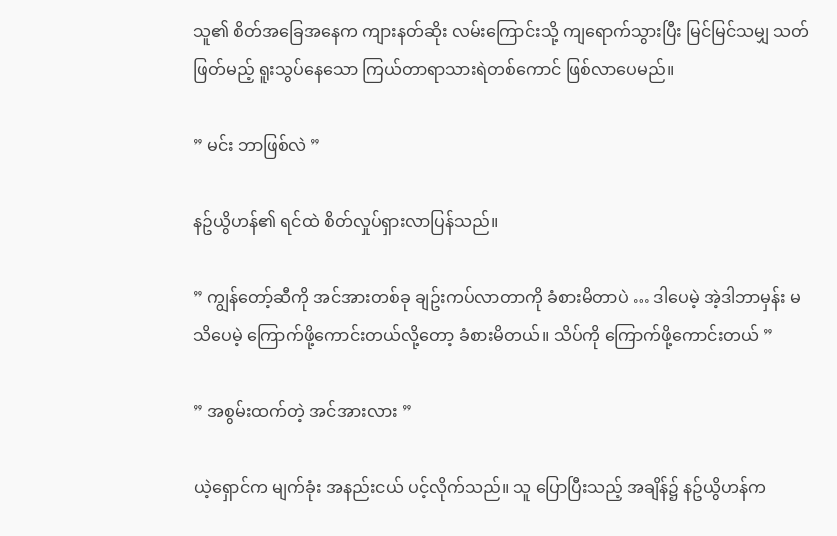သူ၏ စိတ်အခြေအနေက ကျားနတ်ဆိုး လမ်းကြောင်းသို့ ကျရောက်သွားပြီး မြင်မြင်သမျှ သတ်ဖြတ်မည့် ရူးသွပ်နေသော ကြယ်တာရာသားရဲတစ်ကောင် ဖြစ်လာပေမည်။

” မင်း ဘာဖြစ်လဲ ”

နဥ်ယွိဟန်၏ ရင်ထဲ စိတ်လှုပ်ရှားလာပြန်သည်။

” ကျွန်တော့်ဆီကို အင်အားတစ်ခု ချဥ်းကပ်လာတာကို ခံစားမိတာပဲ … ဒါပေမဲ့ အဲ့ဒါဘာမှန်း မသိပေမဲ့ ကြောက်ဖို့ကောင်းတယ်လို့တော့ ခံစားမိတယ်။ သိပ်ကို ကြောက်ဖို့ကောင်းတယ် ”

” အစွမ်းထက်တဲ့ အင်အားလား ”

ယဲ့ရှောင်က မျက်ခုံး အနည်းငယ် ပင့်လိုက်သည်။ သူ ပြောပြီးသည့် အချိန်၌ နဥ်ယွိဟန်က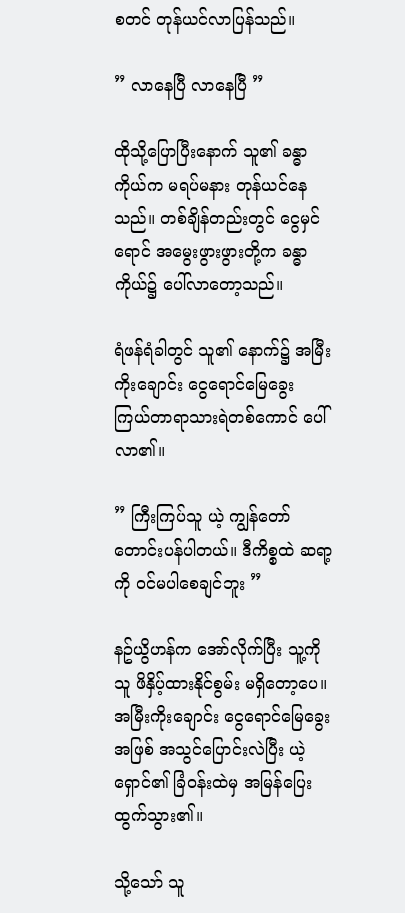စတင် တုန်ယင်လာပြန်သည်။

” လာနေပြီ လာနေပြီ ”

ထိုသို့ပြောပြီးနောက် သူ၏ ခန္ဓာကိုယ်က မရပ်မနား တုန်ယင်နေသည်။ တစ်ချိန်တည်းတွင် ငွေမှင်ရောင် အမွေးဖွားဖွားတို့က ခန္ဓာကိုယ်၌ ပေါ်လာတော့သည်။

ရံဖန်ရံခါတွင် သူ၏ နောက်၌ အမြီးကိုးချောင်း ငွေရောင်မြေခွေး ကြယ်တာရာသားရဲတစ်ကောင် ပေါ်လာ၏။

” ကြီးကြပ်သူ ယဲ့ ကျွန်တော် တောင်းပန်ပါတယ်။ ဒီကိစ္စထဲ ဆရာ့ကို ဝင်မပါစေချင်ဘူး ”

နဥ်ယွိဟန်က အော်လိုက်ပြီး သူ့ကိုသူ ဖိနှိပ့်ထားနိုင်စွမ်း မရှိတော့ပေ။ အမြီးကိုးချောင်း ငွေရောင်မြေခွေးအဖြစ် အသွင်ပြောင်းလဲပြီး ယဲ့ရှောင်၏ ခြံဝန်းထဲမှ အမြန်ပြေးထွက်သွား၏။

သို့သော် သူ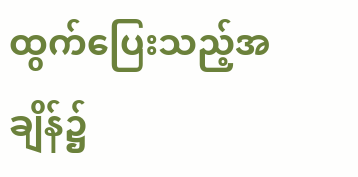ထွက်ပြေးသည့်အချိန်၌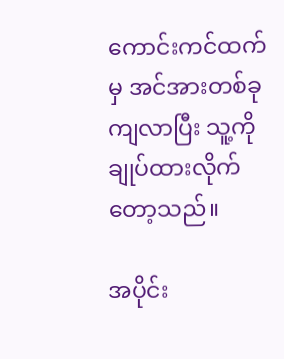ကောင်းကင်ထက်မှ အင်အားတစ်ခု ကျလာပြီး သူ့ကို ချုပ်ထားလိုက်တော့သည်။

အပိုင်း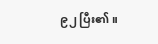၉၂ ပြီး၏။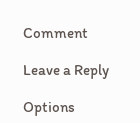Comment

Leave a Reply

Options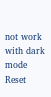not work with dark mode
Reset